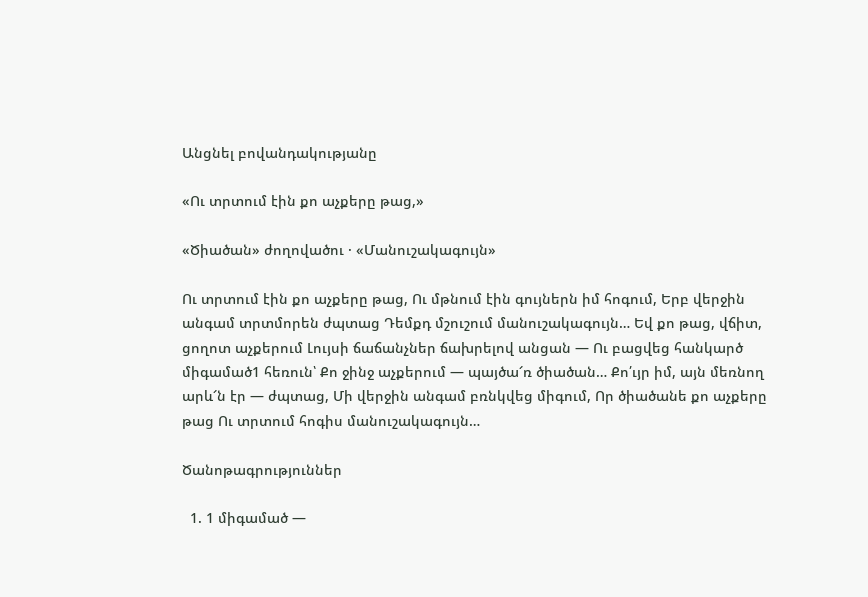Անցնել բովանդակությանը

«Ու տրտում էին քո աչքերը թաց,»

«Ծիածան» ժողովածու · «Մանուշակագույն»

Ու տրտում էին քո աչքերը թաց, Ու մթնում էին գույներն իմ հոգում, Երբ վերջին անգամ տրտմորեն ժպտաց Դեմքդ մշուշում մանուշակագույն… Եվ քո թաց, վճիտ, ցողոտ աչքերում Լույսի ճաճանչներ ճախրելով անցան — Ու բացվեց հանկարծ միգամած1 հեռուն՝ Քո ջինջ աչքերում — պայծա՜ռ ծիածան… Քո՛ւյր իմ, այն մեռնող արև՜ն էր — ժպտաց, Մի վերջին անգամ բռնկվեց միգում, Որ ծիածանե քո աչքերը թաց Ու տրտում հոգիս մանուշակագույն…

Ծանոթագրություններ

  1. 1 միգամած —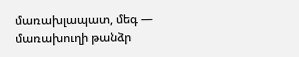մառախլապատ, մեգ — մառախուղի թանձր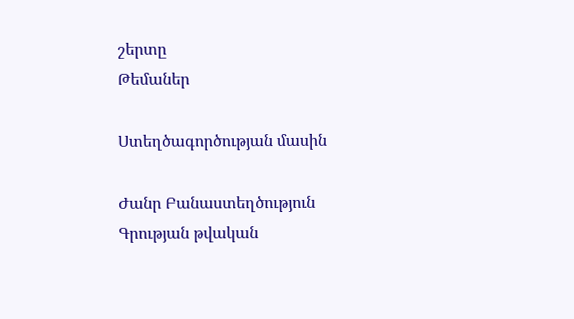շերտը
Թեմաներ

Ստեղծագործության մասին

Ժանր Բանաստեղծություն
Գրության թվական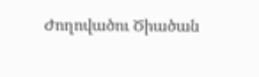Ժողովածու Ծիածան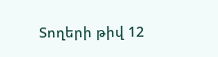Տողերի թիվ 12